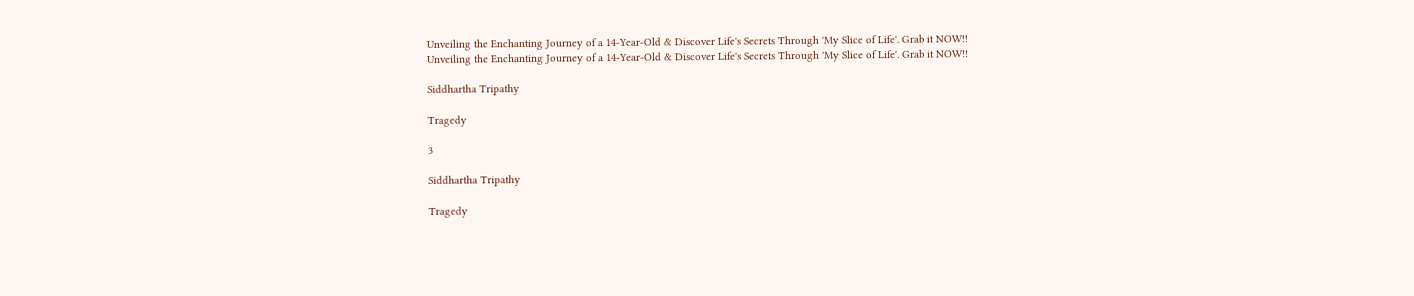Unveiling the Enchanting Journey of a 14-Year-Old & Discover Life's Secrets Through 'My Slice of Life'. Grab it NOW!!
Unveiling the Enchanting Journey of a 14-Year-Old & Discover Life's Secrets Through 'My Slice of Life'. Grab it NOW!!

Siddhartha Tripathy

Tragedy

3

Siddhartha Tripathy

Tragedy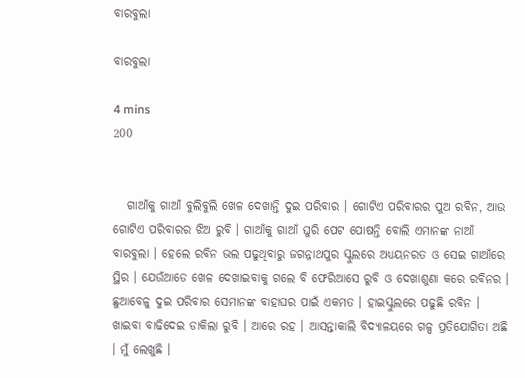ବାରବୁଲା

ବାରବୁଲା

4 mins
200


   ଗାଆଁକୁ ଗାଆଁ ବୁଲିବୁଲି ଖେଳ ଦେଖାନ୍ତି ଦୁଇ ପରିବାର । ଗୋଟିଏ ପରିବାରର ପୁଅ ରବିନ, ଆଉ ଗୋଟିଏ ପରିବାରର ଝିଅ ରୁବି । ଗାଆଁକୁ ଗାଆଁ ଘୁରି ପେଟ ପୋଷନ୍ତି ବୋଲି ଏମାନଙ୍କ ନାଆଁ ବାରବୁଲା । ହେଲେ ରବିନ ଭଲ ପଢୁଥିବାରୁ ଜଗନ୍ନାଥପୁର ସ୍କୁଲରେ ଅଧ୍ୟୟନରତ ଓ ସେଇ ଗାଆଁରେ ସ୍ଥିର । ଯେଉଁଆଡେ ଖେଳ ଦେଖାଇବାକୁ ଗଲେ ବି ଫେରିଆସେ ରୁବି ଓ ଦେଖାଶୁଣା କରେ ରବିନର । ଛୁଆବେଳୁ ଦୁଇ ପରିବାର ସେମାନଙ୍କ ବାହାଘର ପାଇଁ ଏକମତ । ହାଇସ୍କୁଲରେ ପଢୁଛି ରବିନ । ଖାଇବା ବାଢିଦେଇ ଡାକିଲା ରୁବି । ଆରେ ରହ । ଆସନ୍ତାକାଲି ବିଦ୍ୟାଳୟରେ ଗଳ୍ପ ପ୍ରତିଯୋଗିତା ଅଛି । ମୁଁ ଲେଖୁଛି ।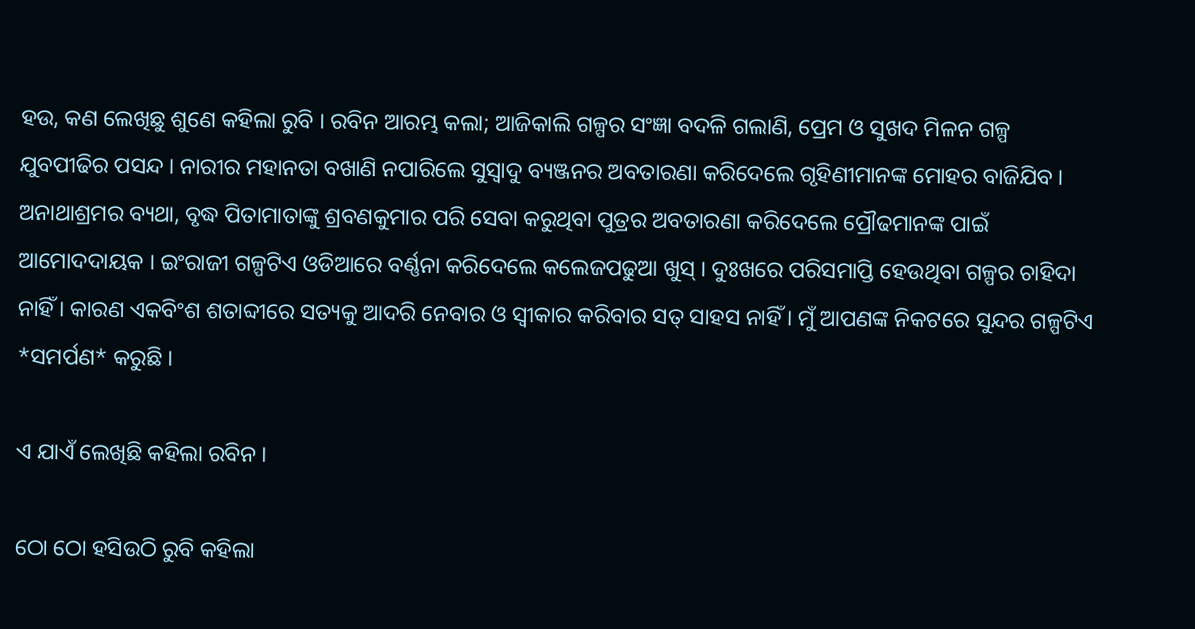ହଉ, କଣ ଲେଖିଛୁ ଶୁଣେ କହିଲା ରୁବି । ରବିନ ଆରମ୍ଭ କଲା; ଆଜିକାଲି ଗଳ୍ପର ସଂଜ୍ଞା ବଦଳି ଗଲାଣି, ପ୍ରେମ ଓ ସୁଖଦ ମିଳନ ଗଳ୍ପ ଯୁବପୀଢିର ପସନ୍ଦ । ନାରୀର ମହାନତା ବଖାଣି ନପାରିଲେ ସୁସ୍ୱାଦୁ ବ୍ୟଞ୍ଜନର ଅବତାରଣା କରିଦେଲେ ଗୃହିଣୀମାନଙ୍କ ମୋହର ବାଜିଯିବ । ଅନାଥାଶ୍ରମର ବ୍ୟଥା, ବୃଦ୍ଧ ପିତାମାତାଙ୍କୁ ଶ୍ରବଣକୁମାର ପରି ସେବା କରୁଥିବା ପୁତ୍ରର ଅବତାରଣା କରିଦେଲେ ପ୍ରୌଢମାନଙ୍କ ପାଇଁ ଆମୋଦଦାୟକ । ଇଂରାଜୀ ଗଳ୍ପଟିଏ ଓଡିଆରେ ବର୍ଣ୍ଣନା କରିଦେଲେ କଲେଜପଢୁଆ ଖୁସ୍ । ଦୁଃଖରେ ପରିସମାପ୍ତି ହେଉଥିବା ଗଳ୍ପର ଚାହିଦା ନାହିଁ । କାରଣ ଏକବିଂଶ ଶତାବ୍ଦୀରେ ସତ୍ୟକୁ ଆଦରି ନେବାର ଓ ସ୍ୱୀକାର କରିବାର ସତ୍ ସାହସ ନାହିଁ । ମୁଁ ଆପଣଙ୍କ ନିକଟରେ ସୁନ୍ଦର ଗଳ୍ପଟିଏ *ସମର୍ପଣ* କରୁଛି ।

ଏ ଯାଏଁ ଲେଖିଛି କହିଲା ରବିନ ।

ଠୋ ଠୋ ହସିଉଠି ରୁବି କହିଲା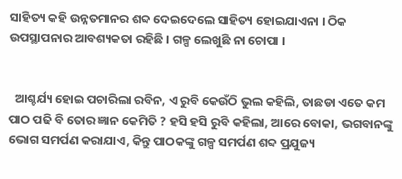ସାହିତ୍ୟ କହି ଉନ୍ନତମାନର ଶବ୍ଦ ଦେଇଦେଲେ ସାହିତ୍ୟ ହୋଇଯାଏନା । ଠିକ ଉପସ୍ଥାପନାର ଆବଶ୍ୟକତା ରହିଛି । ଗଳ୍ପ ଲେଖୁଛି ନା ଚୋପା ।


  ଆଶ୍ଚର୍ଯ୍ୟ ହୋଇ ପଚାରିଲା ରବିନ, ଏ ରୁବି କେଉଁଠି ଭୁଲ କହିଲି, ତାଛଡା ଏତେ କମ ପାଠ ପଢି ବି ତୋର ଜ୍ଞାନ କେମିତି ? ହସି ହସି ରୁବି କହିଲା, ଆରେ ବୋକା, ଭଗବାନଙ୍କୁ ଭୋଗ ସମର୍ପଣ କରାଯାଏ, କିନ୍ତୁ ପାଠକଙ୍କୁ ଗଳ୍ପ ସମର୍ପଣ ଶବ୍ଦ ପ୍ରଯୁଜ୍ୟ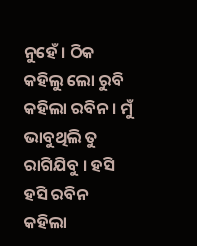ନୁହେଁ । ଠିକ କହିଲୁ ଲୋ ରୁବି କହିଲା ରବିନ । ମୁଁ ଭାବୁଥିଲି ତୁ ରାଗିଯିବୁ । ହସି ହସି ରବିନ କହିଲା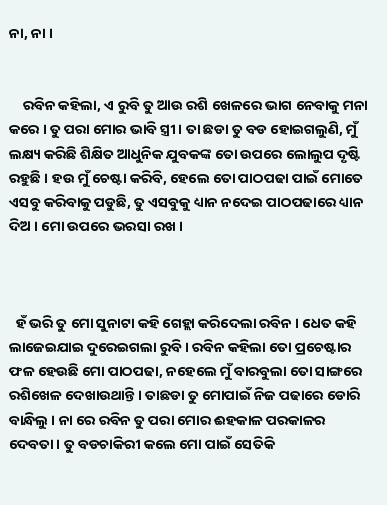ନା, ନା ।


    ରବିନ କହିଲା, ଏ ରୁବି ତୁ ଆଉ ରଶି ଖେଳରେ ଭାଗ ନେବାକୁ ମନା କରେ । ତୁ ପରା ମୋର ଭାବି ସ୍ତ୍ରୀ । ତା ଛଡା ତୁ ବଡ ହୋଇଗଲୁଣି, ମୁଁ ଲକ୍ଷ୍ୟ କରିଛି ଶିକ୍ଷିତ ଆଧୁନିକ ଯୁବକଙ୍କ ତୋ ଉପରେ ଲୋଲୁପ ଦୃଷ୍ଟି ରହୁଛି । ହଉ ମୁଁ ଚେଷ୍ଟା କରିବି, ହେଲେ ତୋ ପାଠପଢା ପାଇଁ ମୋତେ ଏସବୁ କରିବାକୁ ପଡୁଛି, ତୁ ଏସବୁକୁ ଧ୍ୟାନ ନଦେଇ ପାଠପଢାରେ ଧ୍ୟାନ ଦିଅ । ମୋ ଉପରେ ଭରସା ରଖ ।



  ହଁ ଭରି ତୁ ମୋ ସୁନାଟା କହି ଗେହ୍ଲା କରିଦେଲା ରବିନ । ଧେତ କହି ଲାଜେଇଯାଇ ଦୁରେଇଗଲା ରୁବି । ରବିନ କହିଲା ତୋ ପ୍ରଚେଷ୍ଟାର ଫଳ ହେଉଛି ମୋ ପାଠପଢା, ନହେଲେ ମୁଁ ବାରବୁଲା ତୋ ସାଙ୍ଗରେ ରଶିଖେଳ ଦେଖାଉଥାନ୍ତି । ତାଛଡା ତୁ ମୋପାଇଁ ନିଜ ପଢାରେ ଡୋରି ବାନ୍ଧିଲୁ । ନା ରେ ରବିନ ତୁ ପରା ମୋର ଈହକାଳ ପରକାଳର ଦେବତା । ତୁ ବଡଚାକିରୀ କଲେ ମୋ ପାଇଁ ସେତିକି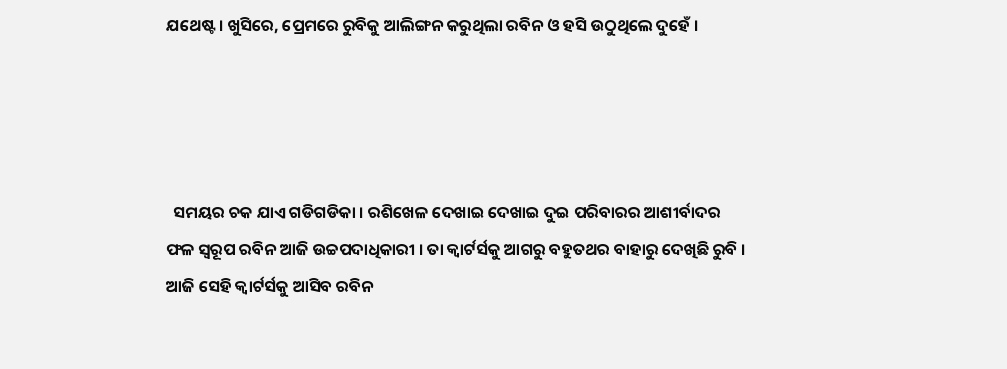ଯଥେଷ୍ଟ । ଖୁସିରେ, ପ୍ରେମରେ ରୁବିକୁ ଆଲିଙ୍ଗନ କରୁଥିଲା ରବିନ ଓ ହସି ଉଠୁଥିଲେ ଦୁହେଁ ।




  ସମୟର ଚକ ଯାଏ ଗଡିଗଡିକା । ରଶିଖେଳ ଦେଖାଇ ଦେଖାଇ ଦୁଇ ପରିବାରର ଆଶୀର୍ବାଦର ଫଳ ସ୍ୱରୂପ ରବିନ ଆଜି ଉଚ୍ଚପଦାଧିକାରୀ । ତା କ୍ୱାର୍ଟର୍ସକୁ ଆଗରୁ ବହୁତଥର ବାହାରୁ ଦେଖିଛି ରୁବି । ଆଜି ସେହି କ୍ୱାର୍ଟର୍ସକୁ ଆସିବ ରବିନ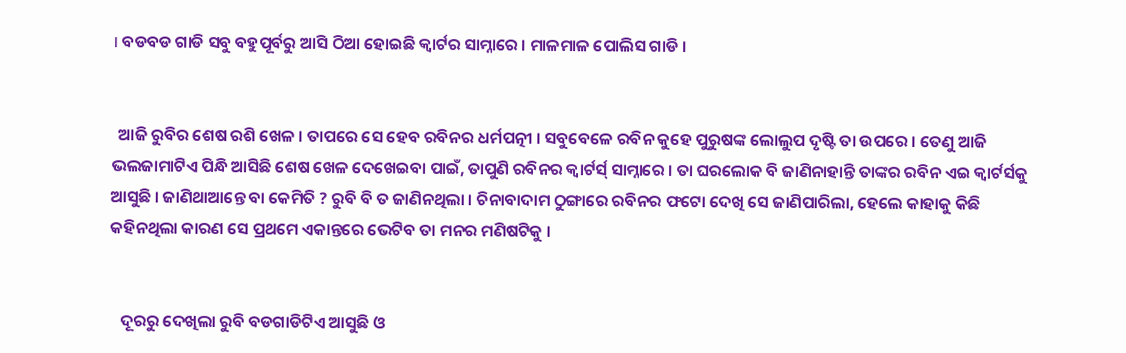। ବଡବଡ ଗାଡି ସବୁ ବହୁପୂର୍ବରୁ ଆସି ଠିଆ ହୋଇଛି କ୍ୱାର୍ଟର ସାମ୍ନାରେ । ମାଳମାଳ ପୋଲିସ ଗାଡି ।


  ଆଜି ରୁବିର ଶେଷ ରଶି ଖେଳ । ତାପରେ ସେ ହେବ ରବିନର ଧର୍ମପତ୍ନୀ । ସବୁବେଳେ ରବିନ କୁହେ ପୁରୁଷଙ୍କ ଲୋଲୁପ ଦୃଷ୍ଟି ତା ଉପରେ । ତେଣୁ ଆଜି ଭଲଜାମାଟିଏ ପିନ୍ଧି ଆସିଛି ଶେଷ ଖେଳ ଦେଖେଇବା ପାଇଁ, ତାପୁଣି ରବିନର କ୍ୱାର୍ଟର୍ସ୍ ସାମ୍ନାରେ । ତା ଘରଲୋକ ବି ଜାଣିନାହାନ୍ତି ତାଙ୍କର ରବିନ ଏଇ କ୍ୱାର୍ଟର୍ସକୁ ଆସୁଛି । ଜାଣିଥାଆନ୍ତେ ବା କେମିତି ? ରୁବି ବି ତ ଜାଣିନଥିଲା । ଚିନାବାଦାମ ଠୁଙ୍ଗାରେ ରବିନର ଫଟୋ ଦେଖି ସେ ଜାଣିପାରିଲା, ହେଲେ କାହାକୁ କିଛି କହିନଥିଲା କାରଣ ସେ ପ୍ରଥମେ ଏକାନ୍ତରେ ଭେଟିବ ତା ମନର ମଣିଷଟିକୁ ।


   ଦୂରରୁ ଦେଖିଲା ରୁବି ବଡଗାଡିଟିଏ ଆସୁଛି ଓ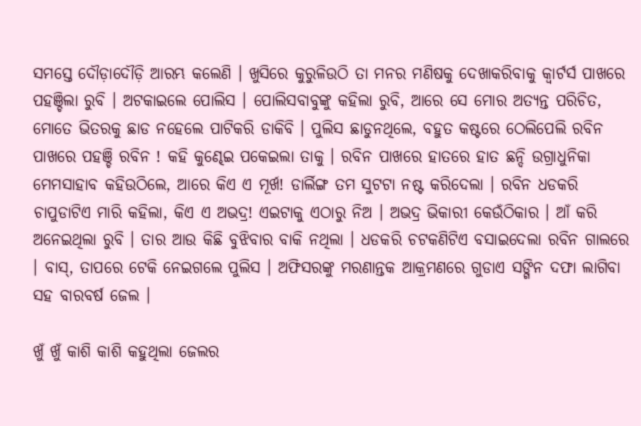ସମସ୍ତେ ଦୌଡ଼ାଦୌଡ଼ି ଆରମ୍ଭ କଲେଣି । ଖୁସିରେ କୁରୁଳିଉଠି ତା ମନର ମଣିଷକୁ ଦେଖାକରିବାକୁ କ୍ୱାର୍ଟର୍ସ ପାଖରେ ପହଞ୍ଚିଲା ରୁବି । ଅଟକାଇଲେ ପୋଲିସ । ପୋଲିସବାବୁଙ୍କୁ କହିଲା ରୁବି, ଆରେ ସେ ମୋର ଅତ୍ୟନ୍ତ ପରିଚିତ, ମୋତେ ଭିତରକୁ ଛାଡ ନହେଲେ ପାଟିକରି ଡାକିବି । ପୁଲିସ ଛାଡୁନଥିଲେ, ବହୁତ କଷ୍ଟରେ ଠେଲିପେଲି ରବିନ ପାଖରେ ପହଞ୍ଚି ରବିନ ! କହି କୁଣ୍ଢେଇ ପକେଇଲା ତାକୁ । ରବିନ ପାଖରେ ହାତରେ ହାତ ଛନ୍ଦି ଉଗ୍ରାଧୁନିକା ମେମସାହାବ କହିଉଠିଲେ, ଆରେ କିଏ ଏ ମୂର୍ଖ! ଡାର୍ଲିଙ୍ଗ ତମ ସୁଟଟା ନଷ୍ଟ କରିଦେଲା । ରବିନ ଧଡକରି ଚାପୁଡାଟିଏ ମାରି କହିଲା, କିଏ ଏ ଅଭଦ୍ର! ଏଇଟାକୁ ଏଠାରୁ ନିଅ । ଅଭଦ୍ର ଭିକାରୀ କେଉଁଠିକାର । ଆଁ କରି ଅନେଇଥିଲା ରୁବି । ତାର ଆଉ କିଛି ବୁଝିବାର ବାକି ନଥିଲା । ଧଡକରି ଚଟକଣିଟିଏ ବସାଇଦେଲା ରବିନ ଗାଲରେ । ବାସ୍, ତାପରେ ଟେକି ନେଇଗଲେ ପୁଲିସ । ଅଫିସରଙ୍କୁ ମରଣାନ୍ତକ ଆକ୍ରମଣରେ ଗୁଡାଏ ସଙ୍ଗିନ ଦଫା ଲାଗିବା ସହ ବାରବର୍ଷ ଜେଲ ।

ଖୁଁ ଖୁଁ କାଶି କାଶି କହୁଥିଲା ଜେଲର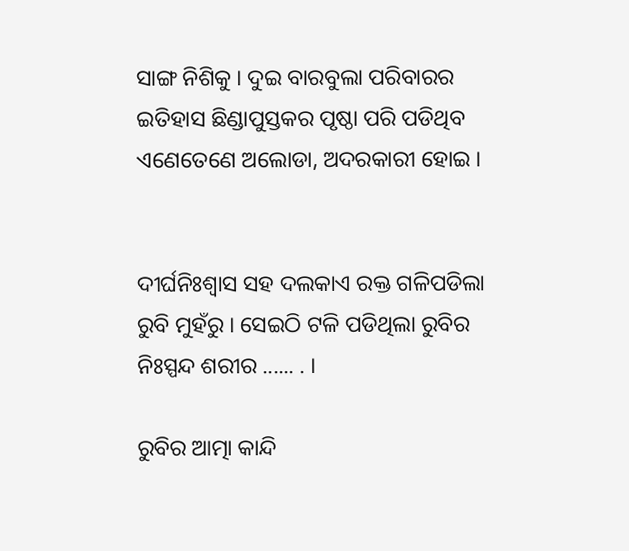ସାଙ୍ଗ ନିଶିକୁ । ଦୁଇ ବାରବୁଲା ପରିବାରର ଇତିହାସ ଛିଣ୍ଡାପୁସ୍ତକର ପୃଷ୍ଠା ପରି ପଡିଥିବ ଏଣେତେଣେ ଅଲୋଡା, ଅଦରକାରୀ ହୋଇ ।


ଦୀର୍ଘନିଃଶ୍ୱାସ ସହ ଦଲକାଏ ରକ୍ତ ଗଳିପଡିଲା ରୁବି ମୁହଁରୁ । ସେଇଠି ଟଳି ପଡିଥିଲା ରୁବିର ନିଃସ୍ପନ୍ଦ ଶରୀର ...... . ।

ରୁବିର ଆତ୍ମା କାନ୍ଦି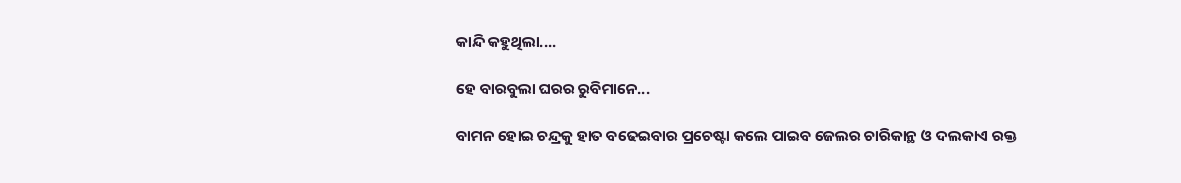କାନ୍ଦି କହୁଥିଲା....

ହେ ବାରବୁଲା ଘରର ରୁବିମାନେ...

ବାମନ ହୋଇ ଚନ୍ଦ୍ରକୁ ହାତ ବଢେଇବାର ପ୍ରଚେଷ୍ଟା କଲେ ପାଇବ ଜେଲର ଚାରିକାନ୍ଥ ଓ ଦଲକାଏ ରକ୍ତ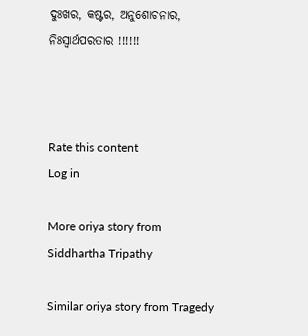ଦୁଃଖର, କଷ୍ଟର, ଅନୁଶୋଚନାର, ନିଃସ୍ୱାର୍ଥପରତାର !!!!!!



Rate this content
Log in

More oriya story from Siddhartha Tripathy

Similar oriya story from Tragedy